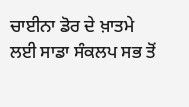ਚਾਈਨਾ ਡੋਰ ਦੇ ਖ਼ਾਤਮੇ ਲਈ ਸਾਡਾ ਸੰਕਲਪ ਸਭ ਤੋਂ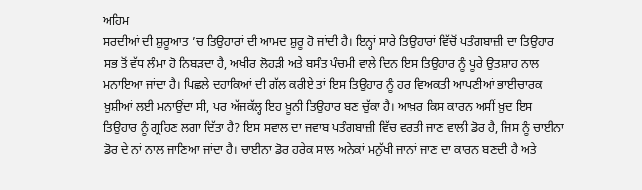ਅਹਿਮ
ਸਰਦੀਆਂ ਦੀ ਸ਼ੁਰੂਆਤ ’ਚ ਤਿਉਹਾਰਾਂ ਦੀ ਆਮਦ ਸ਼ੁਰੂ ਹੋ ਜਾਂਦੀ ਹੈ। ਇਨ੍ਹਾਂ ਸਾਰੇ ਤਿਉਹਾਰਾਂ ਵਿੱਚੋਂ ਪਤੰਗਬਾਜ਼ੀ ਦਾ ਤਿਉਹਾਰ ਸਭ ਤੋਂ ਵੱਧ ਲੰਮਾ ਹੋ ਨਿਬੜਦਾ ਹੈ, ਅਖੀਰ ਲੋਹੜੀ ਅਤੇ ਬਸੰਤ ਪੰਚਮੀ ਵਾਲੇ ਦਿਨ ਇਸ ਤਿਉਹਾਰ ਨੂੰ ਪੂਰੇ ਉਤਸ਼ਾਹ ਨਾਲ ਮਨਾਇਆ ਜਾਂਦਾ ਹੈ। ਪਿਛਲੇ ਦਹਾਕਿਆਂ ਦੀ ਗੱਲ ਕਰੀਏ ਤਾਂ ਇਸ ਤਿਉਹਾਰ ਨੂੰ ਹਰ ਵਿਅਕਤੀ ਆਪਣੀਆਂ ਭਾਈਚਾਰਕ ਖ਼ੁਸ਼ੀਆਂ ਲਈ ਮਨਾਉਂਦਾ ਸੀ, ਪਰ ਅੱਜਕੱਲ੍ਹ ਇਹ ਖ਼ੂਨੀ ਤਿਉਹਾਰ ਬਣ ਚੁੱਕਾ ਹੈ। ਆਖ਼ਰ ਕਿਸ ਕਾਰਨ ਅਸੀਂ ਖ਼ੁਦ ਇਸ ਤਿਉਹਾਰ ਨੂੰ ਗ੍ਰਹਿਣ ਲਗਾ ਦਿੱਤਾ ਹੈ? ਇਸ ਸਵਾਲ ਦਾ ਜਵਾਬ ਪਤੰਗਬਾਜ਼ੀ ਵਿੱਚ ਵਰਤੀ ਜਾਣ ਵਾਲੀ ਡੋਰ ਹੈ, ਜਿਸ ਨੂੰ ਚਾਈਨਾ ਡੋਰ ਦੇ ਨਾਂ ਨਾਲ ਜਾਣਿਆ ਜਾਂਦਾ ਹੈ। ਚਾਈਨਾ ਡੋਰ ਹਰੇਕ ਸਾਲ ਅਨੇਕਾਂ ਮਨੁੱਖੀ ਜਾਨਾਂ ਜਾਣ ਦਾ ਕਾਰਨ ਬਣਦੀ ਹੈ ਅਤੇ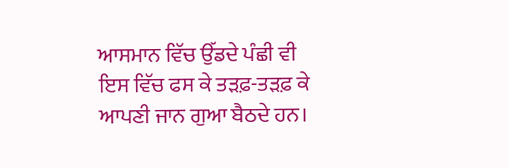ਆਸਮਾਨ ਵਿੱਚ ਉੱਡਦੇ ਪੰਛੀ ਵੀ ਇਸ ਵਿੱਚ ਫਸ ਕੇ ਤੜਫ਼-ਤੜਫ਼ ਕੇ ਆਪਣੀ ਜਾਨ ਗੁਆ ਬੈਠਦੇ ਹਨ।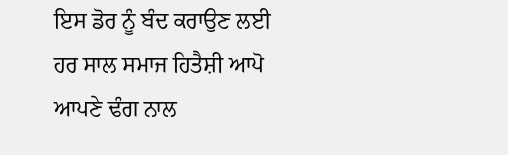ਇਸ ਡੋਰ ਨੂੰ ਬੰਦ ਕਰਾਉਣ ਲਈ ਹਰ ਸਾਲ ਸਮਾਜ ਹਿਤੈਸ਼ੀ ਆਪੋ ਆਪਣੇ ਢੰਗ ਨਾਲ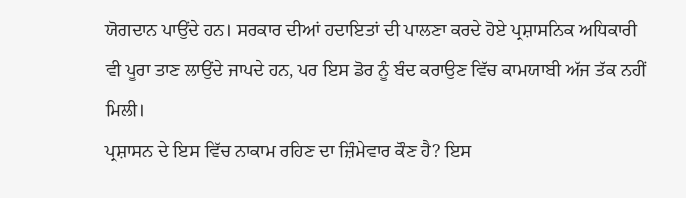ਯੋਗਦਾਨ ਪਾਉਂਦੇ ਹਨ। ਸਰਕਾਰ ਦੀਆਂ ਹਦਾਇਤਾਂ ਦੀ ਪਾਲਣਾ ਕਰਦੇ ਹੋਏ ਪ੍ਰਸ਼ਾਸਨਿਕ ਅਧਿਕਾਰੀ ਵੀ ਪੂਰਾ ਤਾਣ ਲਾਉਂਦੇ ਜਾਪਦੇ ਹਨ, ਪਰ ਇਸ ਡੋਰ ਨੂੰ ਬੰਦ ਕਰਾਉਣ ਵਿੱਚ ਕਾਮਯਾਬੀ ਅੱਜ ਤੱਕ ਨਹੀਂ ਮਿਲੀ।
ਪ੍ਰਸ਼ਾਸਨ ਦੇ ਇਸ ਵਿੱਚ ਨਾਕਾਮ ਰਹਿਣ ਦਾ ਜ਼ਿੰਮੇਵਾਰ ਕੌਣ ਹੈ? ਇਸ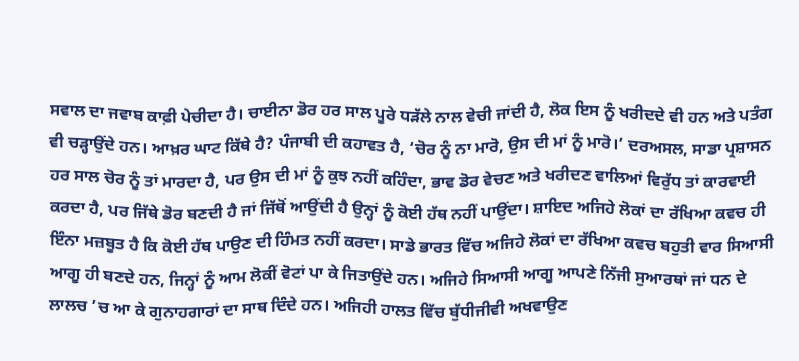ਸਵਾਲ ਦਾ ਜਵਾਬ ਕਾਫ਼ੀ ਪੇਚੀਦਾ ਹੈ। ਚਾਈਨਾ ਡੋਰ ਹਰ ਸਾਲ ਪੂਰੇ ਧੜੱਲੇ ਨਾਲ ਵੇਚੀ ਜਾਂਦੀ ਹੈ, ਲੋਕ ਇਸ ਨੂੰ ਖਰੀਦਦੇ ਵੀ ਹਨ ਅਤੇ ਪਤੰਗ ਵੀ ਚੜ੍ਹਾਉਂਦੇ ਹਨ। ਆਖ਼ਰ ਘਾਟ ਕਿੱਥੇ ਹੈ? ਪੰਜਾਬੀ ਦੀ ਕਹਾਵਤ ਹੈ, ‘ਚੋਰ ਨੂੰ ਨਾ ਮਾਰੋ, ਉਸ ਦੀ ਮਾਂ ਨੂੰ ਮਾਰੋ।’ ਦਰਅਸਲ, ਸਾਡਾ ਪ੍ਰਸ਼ਾਸਨ ਹਰ ਸਾਲ ਚੋਰ ਨੂੰ ਤਾਂ ਮਾਰਦਾ ਹੈ, ਪਰ ਉਸ ਦੀ ਮਾਂ ਨੂੰ ਕੁਝ ਨਹੀਂ ਕਹਿੰਦਾ, ਭਾਵ ਡੋਰ ਵੇਚਣ ਅਤੇ ਖਰੀਦਣ ਵਾਲਿਆਂ ਵਿਰੁੱਧ ਤਾਂ ਕਾਰਵਾਈ ਕਰਦਾ ਹੈ, ਪਰ ਜਿੱਥੇ ਡੋਰ ਬਣਦੀ ਹੈ ਜਾਂ ਜਿੱਥੋਂ ਆਉਂਦੀ ਹੈ ਉਨ੍ਹਾਂ ਨੂੰ ਕੋਈ ਹੱਥ ਨਹੀਂ ਪਾਉਂਦਾ। ਸ਼ਾਇਦ ਅਜਿਹੇ ਲੋਕਾਂ ਦਾ ਰੱਖਿਆ ਕਵਚ ਹੀ ਇੰਨਾ ਮਜ਼ਬੂਤ ਹੈ ਕਿ ਕੋਈ ਹੱਥ ਪਾਉਣ ਦੀ ਹਿੰਮਤ ਨਹੀਂ ਕਰਦਾ। ਸਾਡੇ ਭਾਰਤ ਵਿੱਚ ਅਜਿਹੇ ਲੋਕਾਂ ਦਾ ਰੱਖਿਆ ਕਵਚ ਬਹੁਤੀ ਵਾਰ ਸਿਆਸੀ ਆਗੂ ਹੀ ਬਣਦੇ ਹਨ, ਜਿਨ੍ਹਾਂ ਨੂੰ ਆਮ ਲੋਕੀਂ ਵੋਟਾਂ ਪਾ ਕੇ ਜਿਤਾਉਂਦੇ ਹਨ। ਅਜਿਹੇ ਸਿਆਸੀ ਆਗੂ ਆਪਣੇ ਨਿੱਜੀ ਸੁਆਰਥਾਂ ਜਾਂ ਧਨ ਦੇ ਲਾਲਚ ’ਚ ਆ ਕੇ ਗੁਨਾਹਗਾਰਾਂ ਦਾ ਸਾਥ ਦਿੰਦੇ ਹਨ। ਅਜਿਹੀ ਹਾਲਤ ਵਿੱਚ ਬੁੱਧੀਜੀਵੀ ਅਖਵਾਉਣ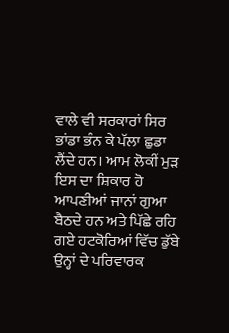ਵਾਲੇ ਵੀ ਸਰਕਾਰਾਂ ਸਿਰ ਭਾਂਡਾ ਭੰਨ ਕੇ ਪੱਲਾ ਛੁਡਾ ਲੈਂਦੇ ਹਨ। ਆਮ ਲੋਕੀਂ ਮੁੜ ਇਸ ਦਾ ਸ਼ਿਕਾਰ ਹੋ ਆਪਣੀਆਂ ਜਾਨਾਂ ਗੁਆ ਬੈਠਦੇ ਹਨ ਅਤੇ ਪਿੱਛੇ ਰਹਿ ਗਏ ਹਟਕੋਰਿਆਂ ਵਿੱਚ ਡੁੱਬੇ ਉਨ੍ਹਾਂ ਦੇ ਪਰਿਵਾਰਕ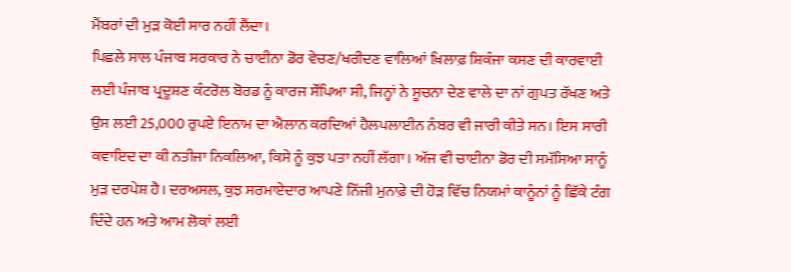ਮੈਂਬਰਾਂ ਦੀ ਮੁੜ ਕੋਈ ਸਾਰ ਨਹੀਂ ਲੈਂਦਾ।
ਪਿਛਲੇ ਸਾਲ ਪੰਜਾਬ ਸਰਕਾਰ ਨੇ ਚਾਈਨਾ ਡੋਰ ਵੇਚਣ/ਖਰੀਦਣ ਵਾਲਿਆਂ ਖ਼ਿਲਾਫ਼ ਸ਼ਿਕੰਜਾ ਕਸਣ ਦੀ ਕਾਰਵਾਈ ਲਈ ਪੰਜਾਬ ਪ੍ਰਦੂਸ਼ਣ ਕੰਟਰੋਲ ਬੋਰਡ ਨੂੰ ਕਾਰਜ ਸੌਂਪਿਆ ਸੀ, ਜਿਨ੍ਹਾਂ ਨੇ ਸੂਚਨਾ ਦੇਣ ਵਾਲੇ ਦਾ ਨਾਂ ਗੁਪਤ ਰੱਖਣ ਅਤੇ ਉਸ ਲਈ 25,000 ਰੁਪਏ ਇਨਾਮ ਦਾ ਐਲਾਨ ਕਰਦਿਆਂ ਹੈਲਪਲਾਈਨ ਨੰਬਰ ਵੀ ਜਾਰੀ ਕੀਤੇ ਸਨ। ਇਸ ਸਾਰੀ ਕਵਾਇਦ ਦਾ ਕੀ ਨਤੀਜਾ ਨਿਕਲਿਆ, ਕਿਸੇ ਨੂੰ ਕੁਝ ਪਤਾ ਨਹੀਂ ਲੱਗਾ। ਅੱਜ ਵੀ ਚਾਈਨਾ ਡੋਰ ਦੀ ਸਮੱਸਿਆ ਸਾਨੂੰ ਮੁੜ ਦਰਪੇਸ਼ ਹੈ। ਦਰਅਸਲ, ਕੁਝ ਸਰਮਾਏਦਾਰ ਆਪਣੇ ਨਿੱਜੀ ਮੁਨਾਫ਼ੇ ਦੀ ਹੋੜ ਵਿੱਚ ਨਿਯਮਾਂ ਕਾਨੂੰਨਾਂ ਨੂੰ ਛਿੱਕੇ ਟੰਗ ਦਿੰਦੇ ਹਨ ਅਤੇ ਆਮ ਲੋਕਾਂ ਲਈ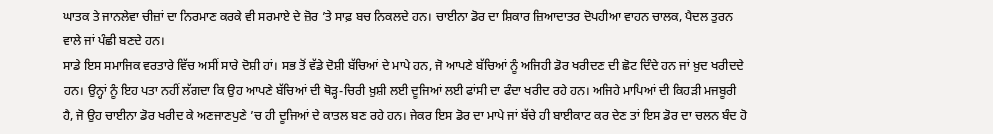ਘਾਤਕ ਤੇ ਜਾਨਲੇਵਾ ਚੀਜ਼ਾਂ ਦਾ ਨਿਰਮਾਣ ਕਰਕੇ ਵੀ ਸਰਮਾਏ ਦੇ ਜ਼ੋਰ ’ਤੇ ਸਾਫ਼ ਬਚ ਨਿਕਲਦੇ ਹਨ। ਚਾਈਨਾ ਡੋਰ ਦਾ ਸ਼ਿਕਾਰ ਜ਼ਿਆਦਾਤਰ ਦੋਪਹੀਆ ਵਾਹਨ ਚਾਲਕ, ਪੈਦਲ ਤੁਰਨ ਵਾਲੇ ਜਾਂ ਪੰਛੀ ਬਣਦੇ ਹਨ।
ਸਾਡੇ ਇਸ ਸਮਾਜਿਕ ਵਰਤਾਰੇ ਵਿੱਚ ਅਸੀਂ ਸਾਰੇ ਦੋਸ਼ੀ ਹਾਂ। ਸਭ ਤੋਂ ਵੱਡੇ ਦੋਸ਼ੀ ਬੱਚਿਆਂ ਦੇ ਮਾਪੇ ਹਨ, ਜੋ ਆਪਣੇ ਬੱਚਿਆਂ ਨੂੰ ਅਜਿਹੀ ਡੋਰ ਖਰੀਦਣ ਦੀ ਛੋਟ ਦਿੰਦੇ ਹਨ ਜਾਂ ਖ਼ੁਦ ਖਰੀਦਦੇ ਹਨ। ਉਨ੍ਹਾਂ ਨੂੰ ਇਹ ਪਤਾ ਨਹੀਂ ਲੱਗਦਾ ਕਿ ਉਹ ਆਪਣੇ ਬੱਚਿਆਂ ਦੀ ਥੋੜ੍ਹ-ਚਿਰੀ ਖ਼ੁਸ਼ੀ ਲਈ ਦੂਜਿਆਂ ਲਈ ਫਾਂਸੀ ਦਾ ਫੰਦਾ ਖਰੀਦ ਰਹੇ ਹਨ। ਅਜਿਹੇ ਮਾਪਿਆਂ ਦੀ ਕਿਹੜੀ ਮਜਬੂਰੀ ਹੈ, ਜੋ ਉਹ ਚਾਈਨਾ ਡੋਰ ਖਰੀਦ ਕੇ ਅਣਜਾਣਪੁਣੇ ’ਚ ਹੀ ਦੂਜਿਆਂ ਦੇ ਕਾਤਲ ਬਣ ਰਹੇ ਹਨ। ਜੇਕਰ ਇਸ ਡੋਰ ਦਾ ਮਾਪੇ ਜਾਂ ਬੱਚੇ ਹੀ ਬਾਈਕਾਟ ਕਰ ਦੇਣ ਤਾਂ ਇਸ ਡੋਰ ਦਾ ਚਲਨ ਬੰਦ ਹੋ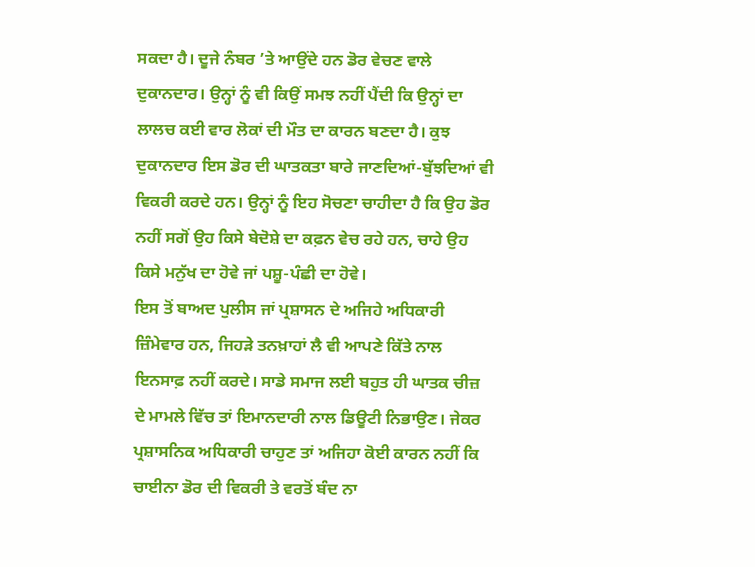ਸਕਦਾ ਹੈ। ਦੂਜੇ ਨੰਬਰ ’ਤੇ ਆਉਂਦੇ ਹਨ ਡੋਰ ਵੇਚਣ ਵਾਲੇ ਦੁਕਾਨਦਾਰ। ਉਨ੍ਹਾਂ ਨੂੰ ਵੀ ਕਿਉਂ ਸਮਝ ਨਹੀਂ ਪੈਂਦੀ ਕਿ ਉਨ੍ਹਾਂ ਦਾ ਲਾਲਚ ਕਈ ਵਾਰ ਲੋਕਾਂ ਦੀ ਮੌਤ ਦਾ ਕਾਰਨ ਬਣਦਾ ਹੈ। ਕੁਝ ਦੁਕਾਨਦਾਰ ਇਸ ਡੋਰ ਦੀ ਘਾਤਕਤਾ ਬਾਰੇ ਜਾਣਦਿਆਂ-ਬੁੱਝਦਿਆਂ ਵੀ ਵਿਕਰੀ ਕਰਦੇ ਹਨ। ਉਨ੍ਹਾਂ ਨੂੰ ਇਹ ਸੋਚਣਾ ਚਾਹੀਦਾ ਹੈ ਕਿ ਉਹ ਡੋਰ ਨਹੀਂ ਸਗੋਂ ਉਹ ਕਿਸੇ ਬੇਦੋਸ਼ੇ ਦਾ ਕਫ਼ਨ ਵੇਚ ਰਹੇ ਹਨ, ਚਾਹੇ ਉਹ ਕਿਸੇ ਮਨੁੱਖ ਦਾ ਹੋਵੇ ਜਾਂ ਪਸ਼ੂ-ਪੰਛੀ ਦਾ ਹੋਵੇ।
ਇਸ ਤੋਂ ਬਾਅਦ ਪੁਲੀਸ ਜਾਂ ਪ੍ਰਸ਼ਾਸਨ ਦੇ ਅਜਿਹੇ ਅਧਿਕਾਰੀ ਜ਼ਿੰਮੇਵਾਰ ਹਨ, ਜਿਹੜੇ ਤਨਖ਼ਾਹਾਂ ਲੈ ਵੀ ਆਪਣੇ ਕਿੱਤੇ ਨਾਲ ਇਨਸਾਫ਼ ਨਹੀਂ ਕਰਦੇ। ਸਾਡੇ ਸਮਾਜ ਲਈ ਬਹੁਤ ਹੀ ਘਾਤਕ ਚੀਜ਼ ਦੇ ਮਾਮਲੇ ਵਿੱਚ ਤਾਂ ਇਮਾਨਦਾਰੀ ਨਾਲ ਡਿਊਟੀ ਨਿਭਾਉਣ। ਜੇਕਰ ਪ੍ਰਸ਼ਾਸਨਿਕ ਅਧਿਕਾਰੀ ਚਾਹੁਣ ਤਾਂ ਅਜਿਹਾ ਕੋਈ ਕਾਰਨ ਨਹੀਂ ਕਿ ਚਾਈਨਾ ਡੋਰ ਦੀ ਵਿਕਰੀ ਤੇ ਵਰਤੋਂ ਬੰਦ ਨਾ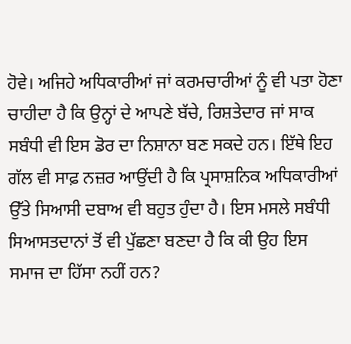ਹੋਵੇ। ਅਜਿਹੇ ਅਧਿਕਾਰੀਆਂ ਜਾਂ ਕਰਮਚਾਰੀਆਂ ਨੂੰ ਵੀ ਪਤਾ ਹੋਣਾ ਚਾਹੀਦਾ ਹੈ ਕਿ ਉਨ੍ਹਾਂ ਦੇ ਆਪਣੇ ਬੱਚੇ, ਰਿਸ਼ਤੇਦਾਰ ਜਾਂ ਸਾਕ ਸਬੰਧੀ ਵੀ ਇਸ ਡੋਰ ਦਾ ਨਿਸ਼ਾਨਾ ਬਣ ਸਕਦੇ ਹਨ। ਇੱਥੇ ਇਹ ਗੱਲ ਵੀ ਸਾਫ਼ ਨਜ਼ਰ ਆਉਂਦੀ ਹੈ ਕਿ ਪ੍ਰਸਾਸ਼ਨਿਕ ਅਧਿਕਾਰੀਆਂ ਉੱਤੇ ਸਿਆਸੀ ਦਬਾਅ ਵੀ ਬਹੁਤ ਹੁੰਦਾ ਹੈ। ਇਸ ਮਸਲੇ ਸਬੰਧੀ ਸਿਆਸਤਦਾਨਾਂ ਤੋਂ ਵੀ ਪੁੱਛਣਾ ਬਣਦਾ ਹੈ ਕਿ ਕੀ ਉਹ ਇਸ ਸਮਾਜ ਦਾ ਹਿੱਸਾ ਨਹੀਂ ਹਨ?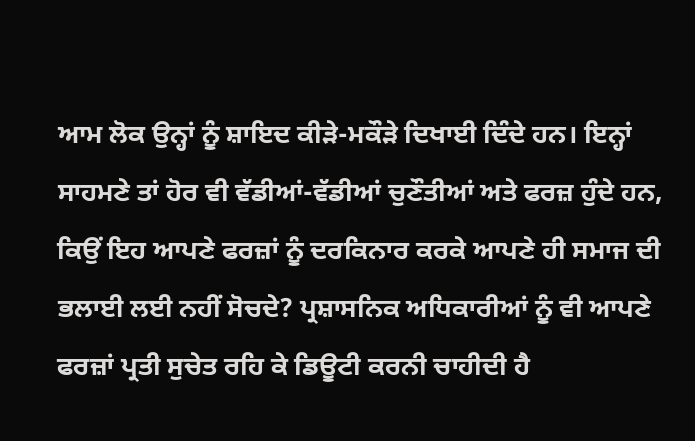ਆਮ ਲੋਕ ਉਨ੍ਹਾਂ ਨੂੰ ਸ਼ਾਇਦ ਕੀੜੇ-ਮਕੌੜੇ ਦਿਖਾਈ ਦਿੰਦੇ ਹਨ। ਇਨ੍ਹਾਂ ਸਾਹਮਣੇ ਤਾਂ ਹੋਰ ਵੀ ਵੱਡੀਆਂ-ਵੱਡੀਆਂ ਚੁਣੌਤੀਆਂ ਅਤੇ ਫਰਜ਼ ਹੁੰਦੇ ਹਨ, ਕਿਉਂ ਇਹ ਆਪਣੇ ਫਰਜ਼ਾਂ ਨੂੰ ਦਰਕਿਨਾਰ ਕਰਕੇ ਆਪਣੇ ਹੀ ਸਮਾਜ ਦੀ ਭਲਾਈ ਲਈ ਨਹੀਂ ਸੋਚਦੇ? ਪ੍ਰਸ਼ਾਸਨਿਕ ਅਧਿਕਾਰੀਆਂ ਨੂੰ ਵੀ ਆਪਣੇ ਫਰਜ਼ਾਂ ਪ੍ਰਤੀ ਸੁਚੇਤ ਰਹਿ ਕੇ ਡਿਊਟੀ ਕਰਨੀ ਚਾਹੀਦੀ ਹੈ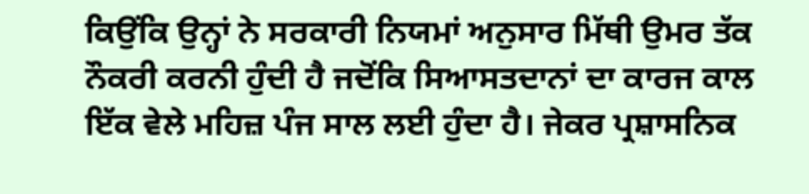ਕਿਉਂਕਿ ਉਨ੍ਹਾਂ ਨੇ ਸਰਕਾਰੀ ਨਿਯਮਾਂ ਅਨੁਸਾਰ ਮਿੱਥੀ ਉਮਰ ਤੱਕ ਨੌਕਰੀ ਕਰਨੀ ਹੁੰਦੀ ਹੈ ਜਦੋਂਕਿ ਸਿਆਸਤਦਾਨਾਂ ਦਾ ਕਾਰਜ ਕਾਲ ਇੱਕ ਵੇਲੇ ਮਹਿਜ਼ ਪੰਜ ਸਾਲ ਲਈ ਹੁੰਦਾ ਹੈ। ਜੇਕਰ ਪ੍ਰਸ਼ਾਸਨਿਕ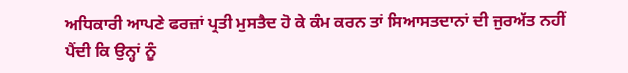ਅਧਿਕਾਰੀ ਆਪਣੇ ਫਰਜ਼ਾਂ ਪ੍ਰਤੀ ਮੁਸਤੈਦ ਹੋ ਕੇ ਕੰਮ ਕਰਨ ਤਾਂ ਸਿਆਸਤਦਾਨਾਂ ਦੀ ਜੁਰਅੱਤ ਨਹੀਂ ਪੈਂਦੀ ਕਿ ਉਨ੍ਹਾਂ ਨੂੰ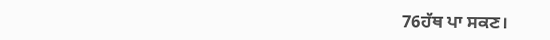76ਹੱਥ ਪਾ ਸਕਣ।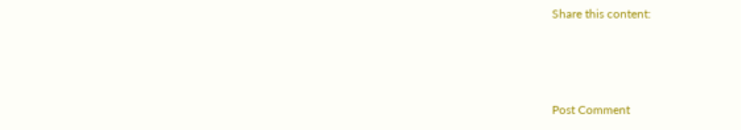Share this content:



Post Comment